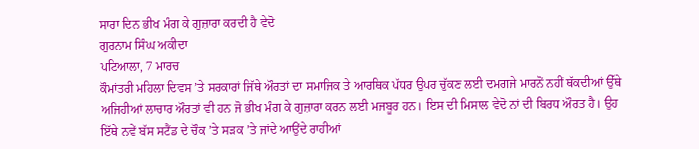ਸਾਰਾ ਦਿਨ ਭੀਖ ਮੰਗ ਕੇ ਗੁਜ਼ਾਰਾ ਕਰਦੀ ਹੈ ਵੇਦੋ
ਗੁਰਨਾਮ ਸਿੰਘ ਅਕੀਦਾ
ਪਟਿਆਲਾ, 7 ਮਾਰਚ
ਕੌਮਾਂਤਰੀ ਮਹਿਲਾ ਦਿਵਸ ’ਤੇ ਸਰਕਾਰਾਂ ਜਿੱਥੇ ਔਰਤਾਂ ਦਾ ਸਮਾਜਿਕ ਤੇ ਆਰਥਿਕ ਪੱਧਰ ਉਪਰ ਚੁੱਕਣ ਲਈ ਦਮਗਜੇ ਮਾਰਨੋਂ ਨਹੀਂ ਥੱਕਦੀਆਂ ਉੱਥੇ ਅਜਿਹੀਆਂ ਲਾਚਾਰ ਔਰਤਾਂ ਵੀ ਹਨ ਜੋ ਭੀਖ ਮੰਗ ਕੇ ਗੁਜ਼ਾਰਾ ਕਰਨ ਲਈ ਮਜਬੂਰ ਹਨ। ਇਸ ਦੀ ਮਿਸਾਲ ਵੇਦੋ ਨਾਂ ਦੀ ਬਿਰਧ ਔਰਤ ਹੈ। ਉਹ ਇੱਥੇ ਨਵੇਂ ਬੱਸ ਸਟੈਂਡ ਦੇ ਚੌਕ ’ਤੇ ਸੜਕ ’ਤੇ ਜਾਂਦੇ ਆਉਂਦੇ ਰਾਹੀਆਂ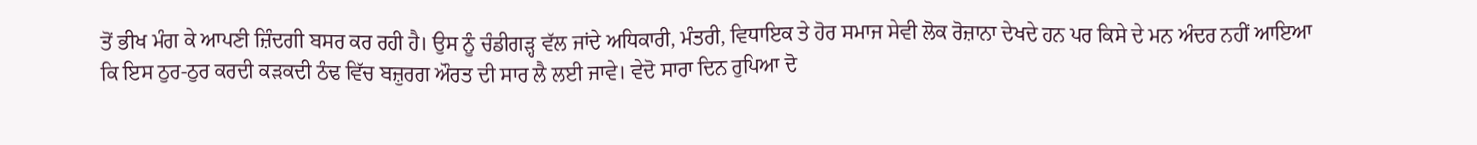ਤੋਂ ਭੀਖ ਮੰਗ ਕੇ ਆਪਣੀ ਜ਼ਿੰਦਗੀ ਬਸਰ ਕਰ ਰਹੀ ਹੈ। ਉਸ ਨੂੰ ਚੰਡੀਗੜ੍ਹ ਵੱਲ ਜਾਂਦੇ ਅਧਿਕਾਰੀ, ਮੰਤਰੀ, ਵਿਧਾਇਕ ਤੇ ਹੋਰ ਸਮਾਜ ਸੇਵੀ ਲੋਕ ਰੋਜ਼ਾਨਾ ਦੇਖਦੇ ਹਨ ਪਰ ਕਿਸੇ ਦੇ ਮਨ ਅੰਦਰ ਨਹੀਂ ਆਇਆ ਕਿ ਇਸ ਠੁਰ-ਠੁਰ ਕਰਦੀ ਕੜਕਦੀ ਠੰਢ ਵਿੱਚ ਬਜ਼ੁਰਗ ਔਰਤ ਦੀ ਸਾਰ ਲੈ ਲਈ ਜਾਵੇ। ਵੇਦੋ ਸਾਰਾ ਦਿਨ ਰੁਪਿਆ ਦੋ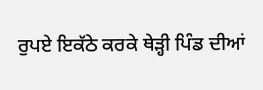ਰੁਪਏ ਇਕੱਠੇ ਕਰਕੇ ਥੇੜ੍ਹੀ ਪਿੰਡ ਦੀਆਂ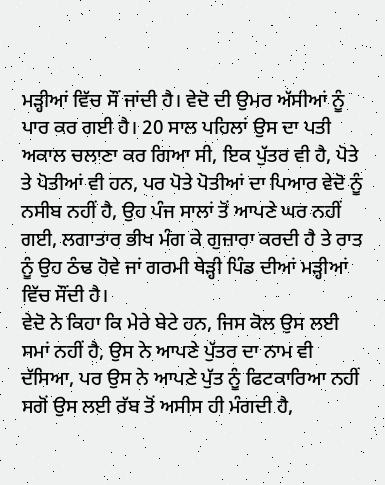ਮੜ੍ਹੀਆਂ ਵਿੱਚ ਸੌਂ ਜਾਂਦੀ ਹੈ। ਵੇਦੋ ਦੀ ਉਮਰ ਅੱਸੀਆਂ ਨੂੰ ਪਾਰ ਕਰ ਗਈ ਹੈ। 20 ਸਾਲ ਪਹਿਲਾਂ ਉਸ ਦਾ ਪਤੀ ਅਕਾਲ ਚਲਾਣਾ ਕਰ ਗਿਆ ਸੀ, ਇਕ ਪੁੱਤਰ ਵੀ ਹੈ, ਪੋਤੇ ਤੇ ਪੋਤੀਆਂ ਵੀ ਹਨ, ਪਰ ਪੋਤੇ ਪੋਤੀਆਂ ਦਾ ਪਿਆਰ ਵੇਦੋ ਨੂੰ ਨਸੀਬ ਨਹੀਂ ਹੈ, ਉਹ ਪੰਜ ਸਾਲਾਂ ਤੋਂ ਆਪਣੇ ਘਰ ਨਹੀਂ ਗਈ, ਲਗਾਤਾਰ ਭੀਖ ਮੰਗ ਕੇ ਗੁਜ਼ਾਰਾ ਕਰਦੀ ਹੈ ਤੇ ਰਾਤ ਨੂੰ ਉਹ ਠੰਢ ਹੋਵੇ ਜਾਂ ਗਰਮੀ ਥੇੜ੍ਹੀ ਪਿੰਡ ਦੀਆਂ ਮੜ੍ਹੀਆਂ ਵਿੱਚ ਸੌਂਦੀ ਹੈ।
ਵੇਦੋ ਨੇ ਕਿਹਾ ਕਿ ਮੇਰੇ ਬੇਟੇ ਹਨ, ਜਿਸ ਕੋਲ ਉਸ ਲਈ ਸਮਾਂ ਨਹੀਂ ਹੈ, ਉਸ ਨੇ ਆਪਣੇ ਪੁੱਤਰ ਦਾ ਨਾਮ ਵੀ ਦੱਸਿਆ, ਪਰ ਉਸ ਨੇ ਆਪਣੇ ਪੁੱਤ ਨੂੰ ਫਿਟਕਾਰਿਆ ਨਹੀਂ ਸਗੋਂ ਉਸ ਲਈ ਰੱਬ ਤੋਂ ਅਸੀਸ ਹੀ ਮੰਗਦੀ ਹੈ,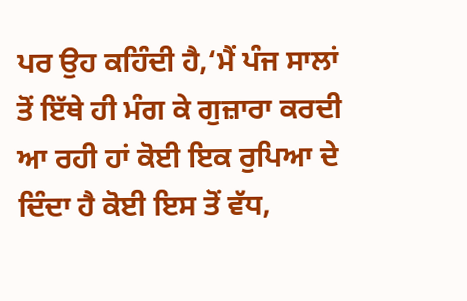ਪਰ ਉਹ ਕਹਿੰਦੀ ਹੈ,‘ਮੈਂ ਪੰਜ ਸਾਲਾਂ ਤੋਂ ਇੱਥੇ ਹੀ ਮੰਗ ਕੇ ਗੁਜ਼ਾਰਾ ਕਰਦੀ ਆ ਰਹੀ ਹਾਂ ਕੋਈ ਇਕ ਰੁਪਿਆ ਦੇ ਦਿੰਦਾ ਹੈ ਕੋਈ ਇਸ ਤੋਂ ਵੱਧ,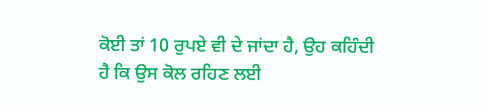ਕੋਈ ਤਾਂ 10 ਰੁਪਏ ਵੀ ਦੇ ਜਾਂਦਾ ਹੈ, ਉਹ ਕਹਿੰਦੀ ਹੈ ਕਿ ਉਸ ਕੋਲ ਰਹਿਣ ਲਈ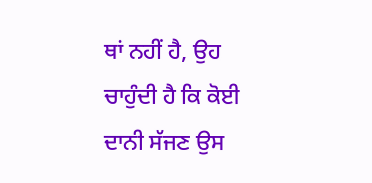ਥਾਂ ਨਹੀਂ ਹੈ, ਉਹ ਚਾਹੁੰਦੀ ਹੈ ਕਿ ਕੋਈ ਦਾਨੀ ਸੱਜਣ ਉਸ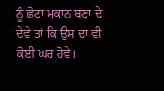ਨੂੰ ਛੋਟਾ ਮਕਾਨ ਬਣਾ ਦੇ ਦੇਵੇ ਤਾਂ ਕਿ ਉਸ ਦਾ ਵੀ ਕੋਈ ਘਰ ਹੋਵੇ।